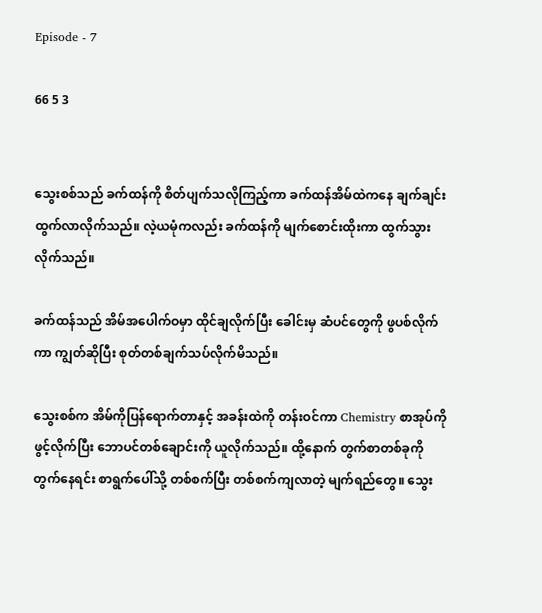Episode - 7

66 5 3


သွေးစစ်သည် ခက်ထန်ကို စိတ်ပျက်သလိုကြည့်ကာ ခက်ထန်အိမ်ထဲကနေ ချက်ချင်းထွက်လာလိုက်သည်။ လဲ့ယမုံကလည်း ခက်ထန်ကို မျက်စောင်းထိုးကာ ထွက်သွားလိုက်သည်။

ခက်ထန်သည် အိမ်အပေါက်ဝမှာ ထိုင်ချလိုက်ပြီး ခေါင်းမှ ဆံပင်တွေကို ဖွပစ်လိုက်ကာ ကျွတ်ဆိုပြီး စုတ်တစ်ချက်သပ်လိုက်မိသည်။

သွေးစစ်က အိမ်ကိုပြန်ရောက်တာနှင့် အခန်းထဲကို တန်းဝင်ကာ Chemistry စာအုပ်ကို ဖွင့်လိုက်ပြီး ဘောပင်တစ်ချောင်းကို ယူလိုက်သည်။ ထို့နောက် တွက်စာတစ်ခုကို တွက်နေရင်း စာရွက်ပေါ်သို့ တစ်စက်ပြီး တစ်စက်ကျလာတဲ့ မျက်ရည်တွေ။ သွေး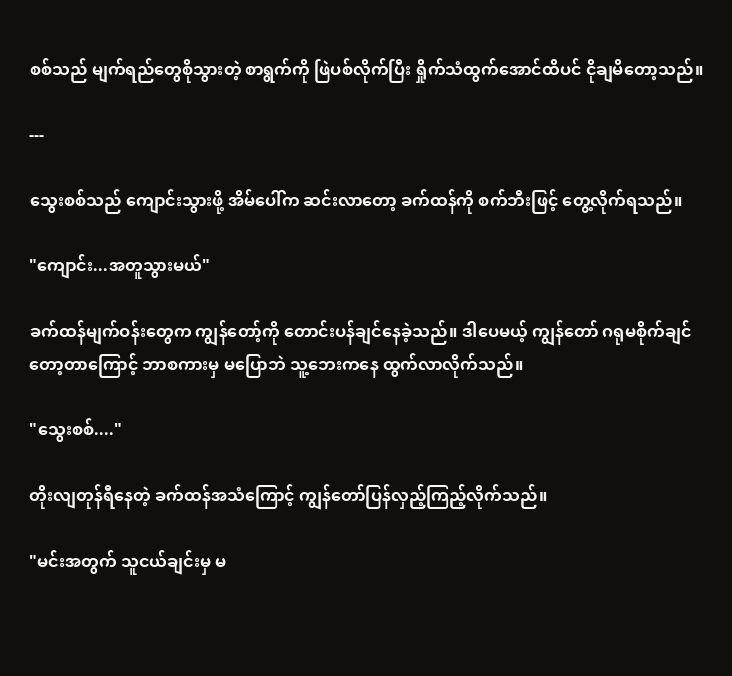စစ်သည် မျက်ရည်တွေစိုသွားတဲ့ စာရွက်ကို ဖြဲပစ်လိုက်ပြီး ရှိုက်သံထွက်အောင်ထိပင် ငိုချမိ‌တော့သည်။

---

သွေးစစ်သည် ကျောင်းသွားဖို့ အိမ်ပေါ်က ဆင်းလာတော့ ခက်ထန်ကို စက်ဘီးဖြင့် တွေ့လိုက်ရသည်။

"ကျောင်း...အတူသွားမယ်"

ခက်ထန်မျက်ဝန်းတွေက ကျွန်တော့်ကို တောင်းပန်ချင်နေခဲ့သည်။ ဒါပေမယ့် ကျွန်တော် ဂရုမစိုက်ချင်တော့တာကြောင့် ဘာစကားမှ မပြောဘဲ သူ့ဘေးကနေ ထွက်လာလိုက်သည်။

"သွေးစစ်...."

တိုးလျတုန်ရီနေတဲ့ ခက်ထန်အသံကြောင့် ကျွန်တော်ပြန်လှည့်ကြည့်လိုက်သည်။

"မင်းအတွက် သူငယ်ချင်းမှ မ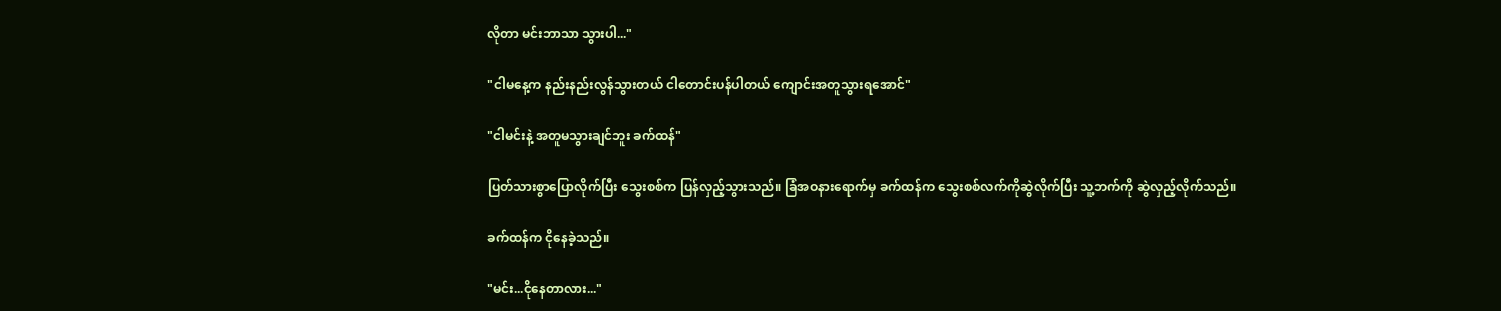လိုတာ မင်းဘာသာ သွားပါ..."

"ငါမနေ့က နည်းနည်းလွန်သွားတယ် ငါတောင်းပန်ပါတယ် ကျောင်းအတူသွားရအောင်"

"ငါမင်းနဲ့ အတူမသွားချင်ဘူး ခက်ထန်"

ပြတ်သားစွာပြောလိုက်ပြီး သွေးစစ်က ပြန်လှည့်သွားသည်။ ခြံအဝနားရောက်မှ ခက်ထန်က သွေးစစ်လက်ကိုဆွဲလိုက်ပြီး သူ့ဘက်ကို ဆွဲလှည့်လိုက်သည်။

ခက်ထန်က ငိုနေခဲ့သည်။

"မင်း...ငိုနေတာလား..."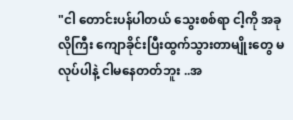"ငါ တောင်းပန်ပါတယ် သွေးစစ်ရာ ငါ့ကို အခုလိုကြီး ကျောခိုင်းပြီးထွက်သွားတာမျိုးတွေ မလုပ်ပါနဲ့ ငါမနေတတ်ဘူး ..အ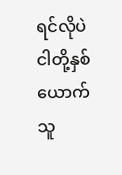ရင်လိုပဲ ငါတို့နှစ်ယောက်သူ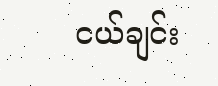ငယ်ချင်း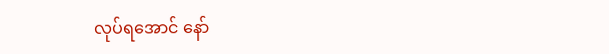လုပ်ရအောင် နော်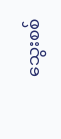သွေးစစ်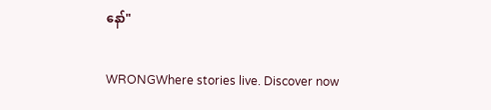နော်"

WRONGWhere stories live. Discover now